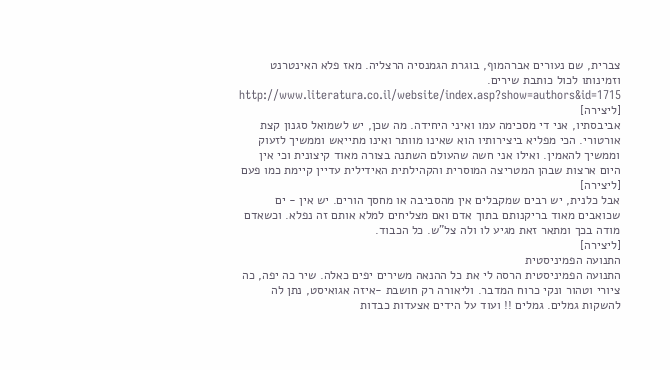צברית, שם נעורים אברהמוף, בוגרת הגמנסיה הרצליה. מאז פלא האינטרנט וזמינותו לכול כותבת שירים.
http://www.literatura.co.il/website/index.asp?show=authors&id=1715
[ליצירה]
אביבסתיו, אני די מסכימה עמו ואיני היחידה. מה שכן, יש לשמואל סגנון קצת אורטורי. הכי מפליא ביצירותיו הוא שאינו מוותר ואינו מתייאש וממשיך לזעוק וממשיך להאמין. ואילו אני חשה שהעולם השתנה בצורה מאוד קיצונית וכי אין היום ארצות שבהן המטריצה המוסרית והקהילתית האידילית עדיין קיימת כמו פעם
[ליצירה]
אבל כלנית, יש רבים שמקבלים אין מהסביבה או מחסך הורים. יש אין - ים שכואבים מאוד בריקנותם בתוך אדם ואם מצליחים למלא אותם זה נפלא. וכשאדם מודה בכך ומתאר זאת מגיע לו ולה צל"ש. כל הכבוד.
[ליצירה]
התנועה הפמיניסטית
התנועה הפמיניסטית הרסה לי את כל ההנאה משירים יפים כאלה. שיר כה יפה, כה ציורי וטהור ונקי כרוח המדבר. וליאורה רק חושבת -איזה אגואיסט, נתן לה להשקות גמלים. גמלים !! ועוד על הידים אצעדות כבדות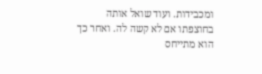ומכבידות. ועוד שואל אותה בחוצפתו אם לא קשה לה. ואחר כך הוא מתייחס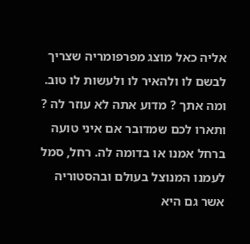אליה כאל מוצג מפרפומריה שצריך לבשם לו ולהאיר לו ולעשות לו טוב.
ומה אתך ? מדוע אתה לא עוזר לה ?
ותארו לכם שמדובר אם איני טועה ברחל אמנו או בדומה לה. רחל, סמל לעמנו המנוצל בעולם ובהסטוריה אשר גם היא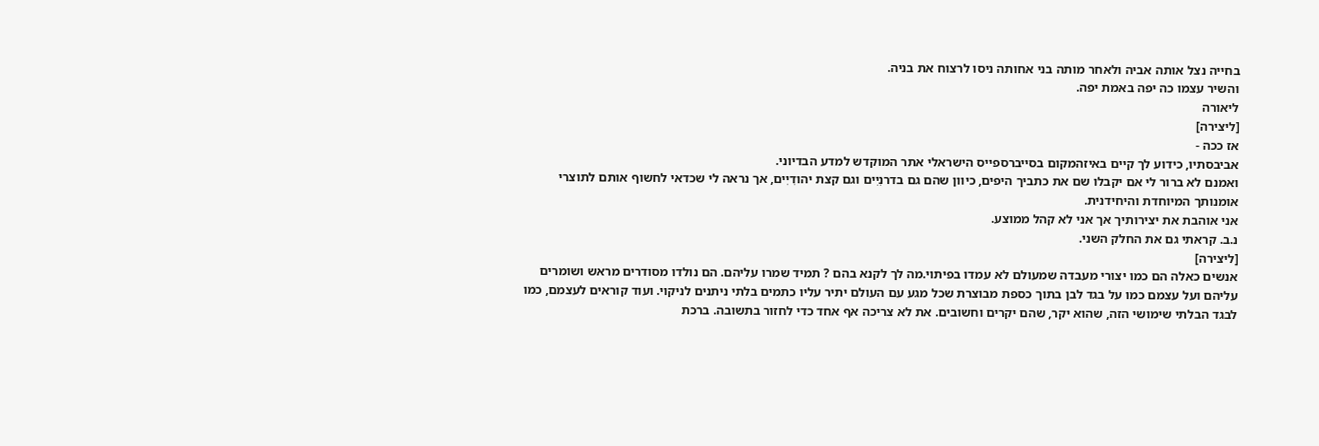בחייה נצל אותה אביה ולאחר מותה בני אחותה ניסו לרצוח את בניה.
והשיר עצמו כה יפה באמת יפה.
ליאורה
[ליצירה]
אז ככה -
אביבסתיו, כידוע לך קיים באיזהמקום בסייברספייס הישראלי אתר המוקדש למדע הבדיוני.
ואמנם לא ברור לי אם יקבלו שם את כתביך היפים, כיוון שהם גם בדרנִיִים וגם קצת יהודִיִים, אך נראה לי שכדאי לחשוף אותם לתוצרי אומנותך המיוחדת והיחידנית.
אני אוהבת את יצירותיך אך אני לא קהל ממוצע.
נ.ב. קראתי גם את החלק השני.
[ליצירה]
אנשים כאלה הם כמו יצורי מעבדה שמעולם לא עמדו בפיתוי.מה לך לקנא בהם ? תמיד שמרו עליהם. הם נולדו מסודרים מראש ושומרים עליהם ועל עצמם כמו על בגד לבן בתוך כספת מבוצרת שכל מגע עם העולם יתיר עליו כתמים בלתי ניתנים לניקוי. ועוד קוראים לעצמם, כמו לבגד הבלתי שימושי הזה, שהוא יקר, שהם יקרים וחשובים. את לא צריכה אף אחד כדי לחזור בתשובה. ברכת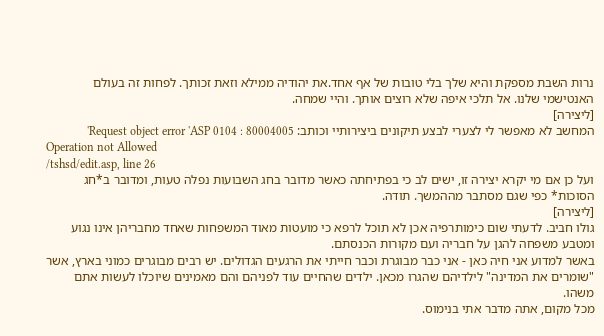נרות השבת מספקת והיא שלך בלי טובות של אף אחד.את יהודיה ממילא וזאת זכותך. לפחות זה בעולם האנטישמי שלנו. אל תלכי איפה שלא רוצים אותך. והיי שמחה.
[ליצירה]
המחשב לא מאפשר לי לצערי לבצע תיקונים ביצירותיי וכותב: Request object error 'ASP 0104 : 80004005'
Operation not Allowed
/tshsd/edit.asp, line 26
ועל כן אם מי יקרא יצירה זו, ישים לב כי בפתיחתה כאשר מדובר בחג השבועות נפלה טעות, ומדובר ב*חג הסוכות* כפי שגם מסתבר מההמשך. תודה.
[ליצירה]
גולו חביב. לדעתי שום כימותרפיה אכן לא תוכל לרפא כי מועטות מאוד המשפחות שאחד מחבריהן אינו נגוע ומטבע משפחה להגן על חבריה ועם מקורות הכנסתם.
באשר למדוע אני חיה כאן - אני כבר מבוגרת וכבר חייתי את הרגעים הגדולים. יש רבים מבוגרים כמוני בארץ, אשר "שומרים את המדינה" לילדיהם שהגרו מכאן. ילדים שהחיים עוד לפניהם והם מאמינים שיוכלו לעשות אתם משהו.
מכל מקום, אתה מדבר אתי בנימוס.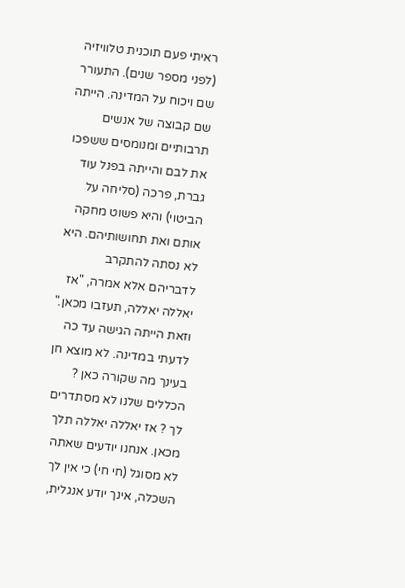ראיתי פעם תוכנית טלוויזיה (לפני מספר שנים). התעורר שם ויכוח על המדינה. הייתה שם קבוצה של אנשים תרבותיים ומנומסים ששפכו את לבם והייתה בפנל עוד גברת, פרכה (סליחה על הביטוי) והיא פשוט מחקה אותם ואת תחושותיהם. היא לא נסתה להתקרב לדבריהם אלא אמרה, "אז יאללה יאללה, תעזבו מכאן." וזאת הייתה הגישה עד כה לדעתי במדינה. לא מוצא חן בעינך מה שקורה כאן ? הכללים שלנו לא מסתדרים לך ? אז יאללה יאללה תלך מכאן. אנחנו יודעים שאתה לא מסוגל (חי חי) כי אין לך השכלה, אינך יודע אנגלית,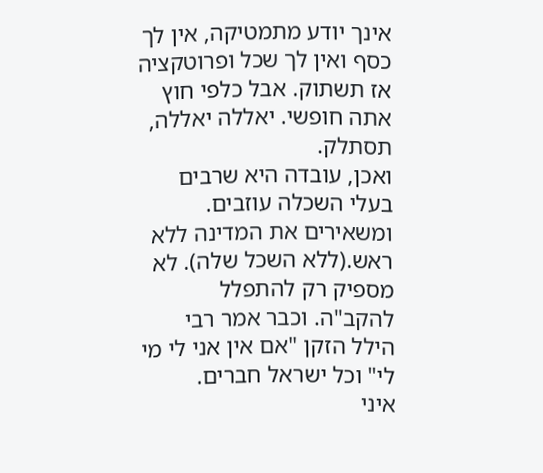אינך יודע מתמטיקה, אין לך כסף ואין לך שכל ופרוטקציה אז תשתוק. אבל כלפי חוץ אתה חופשי. יאללה יאללה, תסתלק.
ואכן, עובדה היא שרבים בעלי השכלה עוזבים. ומשאירים את המדינה ללא ראש.(ללא השכל שלה). לא מספיק רק להתפלל להקב"ה. וכבר אמר רבי הילל הזקן "אם אין אני לי מי לי" וכל ישראל חברים.
איני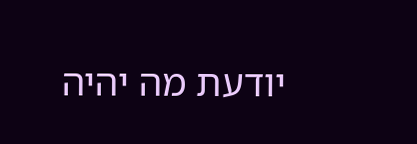יודעת מה יהיה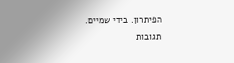הפיתרון. בידי שמיים.
תגובות